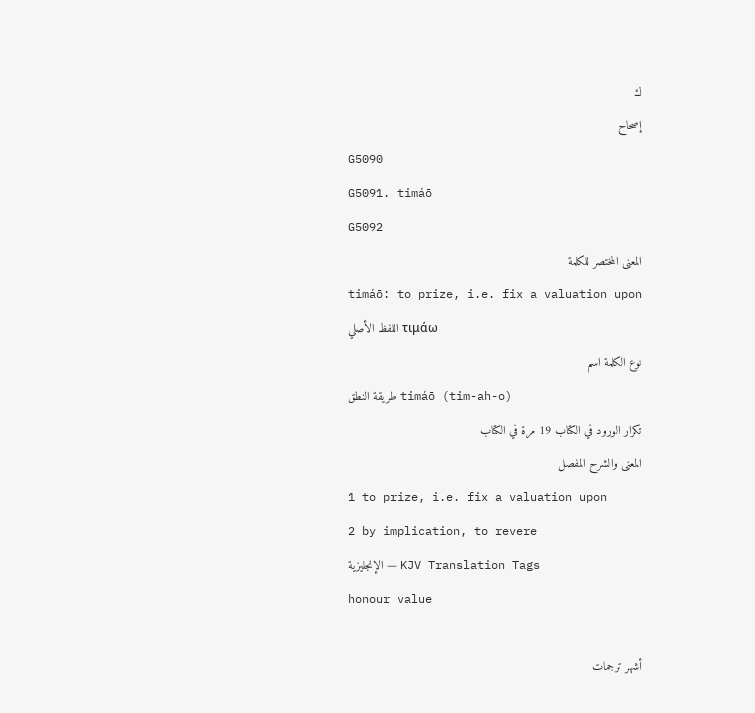ك
إصحاح
G5090
G5091. timáō
G5092
المعنى المختصر للكلمة
timáō: to prize, i.e. fix a valuation upon
اللفظ الأصلي τιμάω
نوع الكلمة اسم
طريقة النطق timáō (tim-ah-o)
تكرار الورود في الكتاب 19 مرة في الكتاب
المعنى والشرح المفصل
1 to prize, i.e. fix a valuation upon
2 by implication, to revere
الإنجليزية — KJV Translation Tags
honour value

أشهر ترجمات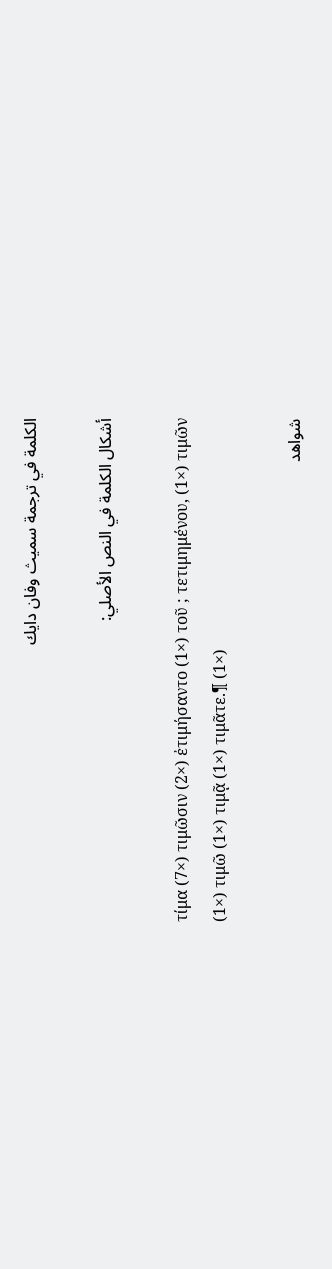الكلمة في ترجمة سميث وفان دايك

أشكال الكلمة في النص الأصلي:

τίμα (7×) τιμῶσιν (2×) ἐτιμήσαντο (1×) τοῦ ; τετιμημένου, (1×) τιμῶν (1×) τιμῶ (1×) τιμᾷ (1×) τιμᾶτε.¶ (1×)

شواهد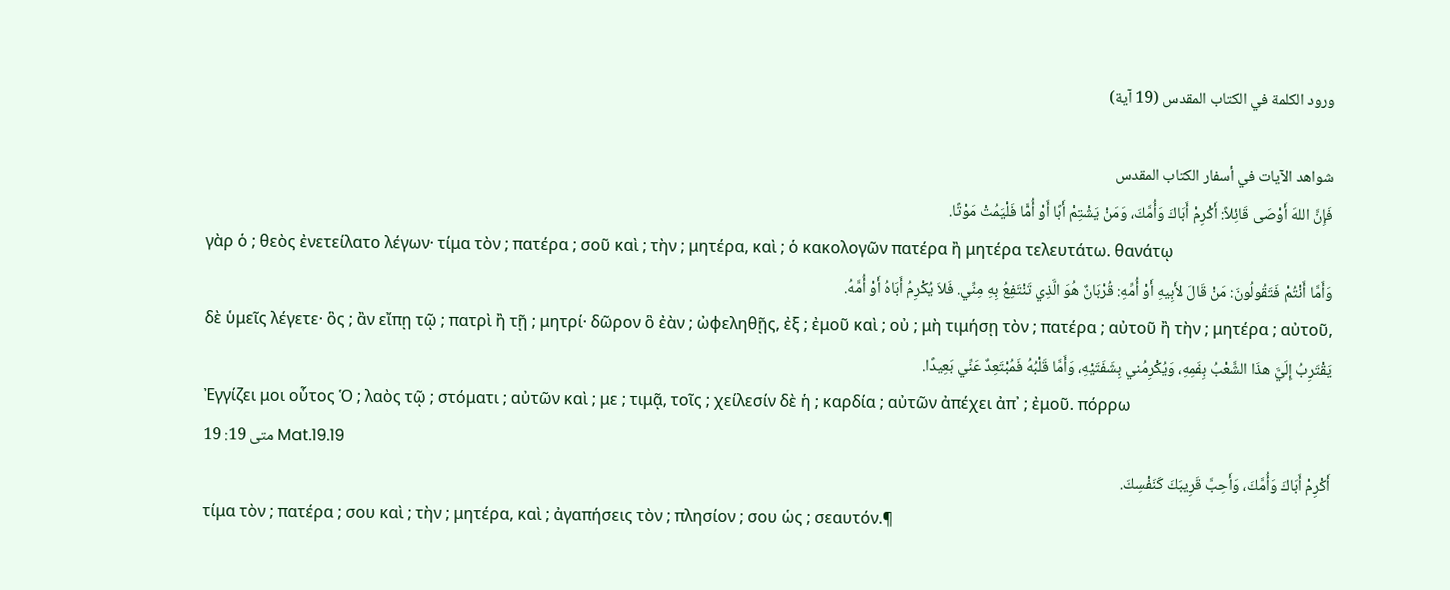ورود الكلمة في الكتاب المقدس (19 آية)

شواهد الآيات في أسفار الكتاب المقدس
فَإِنَّ اللهَ أَوْصَى قَائِلاً: أَكْرِمْ أَبَاكَ وَأُمَّكَ، وَمَنْ يَشْتِمْ أَبًا أَوْ أُمًّا فَلْيَمُتْ مَوْتًا.
γὰρ ὁ ; θεὸς ἐνετείλατο λέγων· τίμα τὸν ; πατέρα ; σοῦ καὶ ; τὴν ; μητέρα, καὶ ; ὁ κακολογῶν πατέρα ἢ μητέρα τελευτάτω. θανάτῳ
وَأَمَّا أَنْتُمْ فَتَقُولُونَ: مَنْ قَالَ لأَبِيهِ أَوْ أُمِّهِ: قُرْبَانٌ هُوَ الَّذِي تَنْتَفِعُ بِهِ مِنِّي. فَلاَ يُكْرِمُ أَبَاهُ أَوْ أُمَّهُ.
δὲ ὑμεῖς λέγετε· ὃς ; ἂν εἴπῃ τῷ ; πατρὶ ἢ τῇ ; μητρί· δῶρον ὃ ἐὰν ; ὠφεληθῇς, ἐξ ; ἐμοῦ καὶ ; οὐ ; μὴ τιμήσῃ τὸν ; πατέρα ; αὐτοῦ ἢ τὴν ; μητέρα ; αὐτοῦ,
يَقْتَرِبُ إِلَيَّ هذَا الشَّعْبُ بِفَمِهِ، وَيُكْرِمُني بِشَفَتَيْهِ، وَأَمَّا قَلْبُهُ فَمُبْتَعِدٌ عَنِّي بَعِيدًا.
Ἐγγίζει μοι οὗτος Ὁ ; λαὸς τῷ ; στόματι ; αὐτῶν καὶ ; με ; τιμᾷ, τοῖς ; χείλεσίν δὲ ἡ ; καρδία ; αὐτῶν ἀπέχει ἀπ᾽ ; ἐμοῦ. πόρρω
متى 19: 19 Mat.19.19
أَكْرِمْ أَبَاكَ وَأُمَّكَ، وَأَحِبَّ قَرِيبَكَ كَنَفْسِكَ.
τίμα τὸν ; πατέρα ; σου καὶ ; τὴν ; μητέρα, καὶ ; ἀγαπήσεις τὸν ; πλησίον ; σου ὡς ; σεαυτόν.¶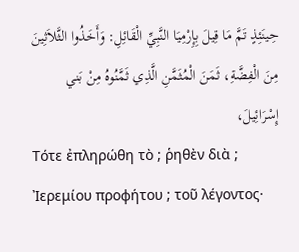حِينَئِذٍ تَمَّ مَا قِيلَ بِإِرْمِيَا النَّبِيِّ الْقَائِلِ: وَأَخَذُوا الثَّلاَثِينَ مِنَ الْفِضَّةِ، ثَمَنَ الْمُثَمَّنِ الَّذِي ثَمَّنُوهُ مِنْ بَني إِسْرَائِيلَ،
Τότε ἐπληρώθη τὸ ; ῥηθὲν διὰ ; Ἰερεμίου προφήτου ; τοῦ λέγοντος·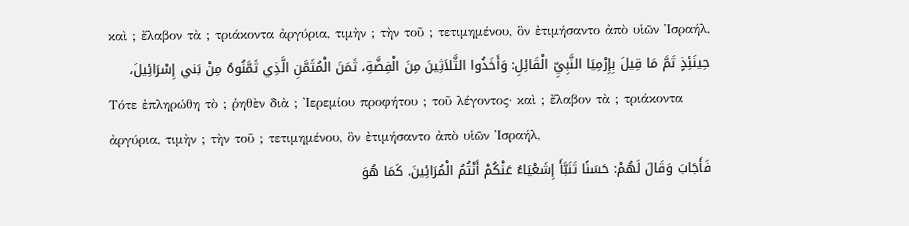καὶ ; ἔλαβον τὰ ; τριάκοντα ἀργύρια, τιμὴν ; τὴν τοῦ ; τετιμημένου, ὃν ἐτιμήσαντο ἀπὸ υἱῶν Ἰσραήλ,
حِينَئِذٍ تَمَّ مَا قِيلَ بِإِرْمِيَا النَّبِيِّ الْقَائِلِ: وَأَخَذُوا الثَّلاَثِينَ مِنَ الْفِضَّةِ، ثَمَنَ الْمُثَمَّنِ الَّذِي ثَمَّنُوهُ مِنْ بَني إِسْرَائِيلَ،
Τότε ἐπληρώθη τὸ ; ῥηθὲν διὰ ; Ἰερεμίου προφήτου ; τοῦ λέγοντος· καὶ ; ἔλαβον τὰ ; τριάκοντα ἀργύρια, τιμὴν ; τὴν τοῦ ; τετιμημένου, ὃν ἐτιμήσαντο ἀπὸ υἱῶν Ἰσραήλ,
فَأَجَابَ وَقَالَ لَهُمْ: حَسَنًا تَنَبَّأَ إِشَعْيَاءُ عَنْكُمْ أَنْتُمُ الْمُرَائِينَ. كَمَا هُوَ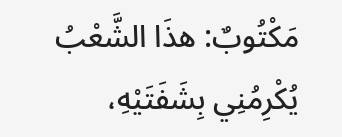مَكْتُوبٌ: هذَا الشَّعْبُ يُكْرِمُنِي بِشَفَتَيْهِ،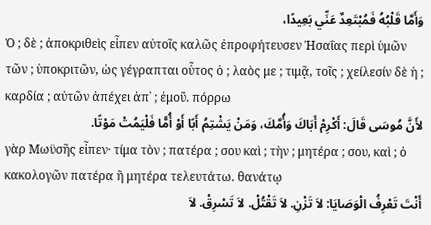وَأَمَّا قَلْبُهُ فَمُبْتَعِدٌ عَنِّي بَعِيدًا،
Ὁ ; δὲ ; ἀποκριθεὶς εἶπεν αὐτοῖς καλῶς ἐπροφήτευσεν Ἠσαΐας περὶ ὑμῶν τῶν ; ὑποκριτῶν, ὡς γέγραπται οὗτος ὁ ; λαὸς με ; τιμᾷ, τοῖς ; χείλεσίν δὲ ἡ ; καρδία ; αὐτῶν ἀπέχει ἀπ᾽ ; ἐμοῦ. πόρρω
لأَنَّ مُوسَى قَالَ: أَكْرِمْ أَبَاكَ وَأُمَّكَ، وَمَنْ يَشْتِمُ أَبًا أَوْ أُمًّا فَلْيَمُتْ مَوْتًا.
γὰρ Μωϋσῆς εἶπεν· τίμα τὸν ; πατέρα ; σου καὶ ; τὴν ; μητέρα ; σου, καὶ ; ὁ κακολογῶν πατέρα ἢ μητέρα τελευτάτω. θανάτῳ
أَنْتَ تَعْرِفُ الْوَصَايَا: لاَ تَزْنِ. لاَ تَقْتُلْ. لاَ تَسْرِقْ. لاَ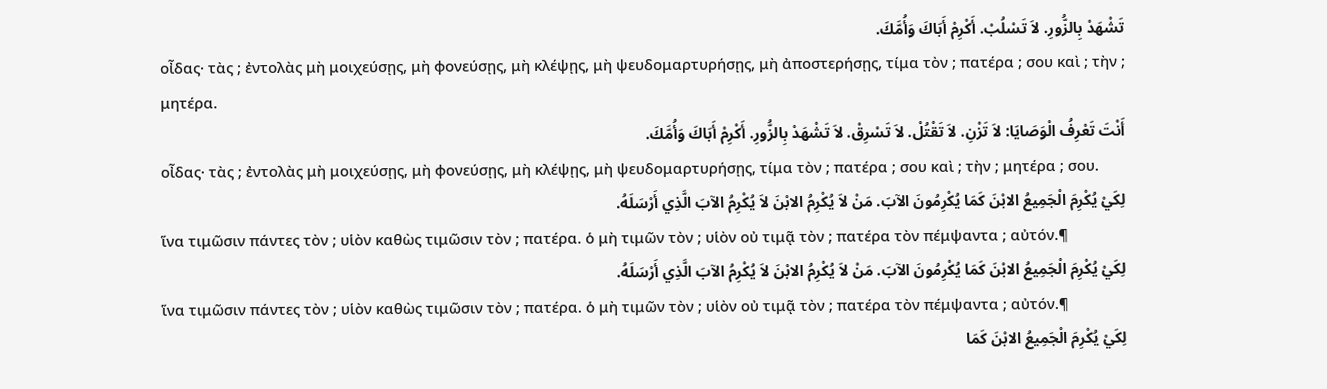تَشْهَدْ بِالزُّورِ. لاَ تَسْلُبْ. أَكْرِمْ أَبَاكَ وَأُمَّكَ.
οἶδας· τὰς ; ἐντολὰς μὴ μοιχεύσῃς, μὴ φονεύσῃς, μὴ κλέψῃς, μὴ ψευδομαρτυρήσῃς, μὴ ἀποστερήσῃς, τίμα τὸν ; πατέρα ; σου καὶ ; τὴν ; μητέρα.
أَنْتَ تَعْرِفُ الْوَصَايَا: لاَ تَزْنِ. لاَ تَقْتُلْ. لاَ تَسْرِقْ. لاَ تَشْهَدْ بِالزُّورِ. أَكْرِمْ أَبَاكَ وَأُمَّكَ.
οἶδας· τὰς ; ἐντολὰς μὴ μοιχεύσῃς, μὴ φονεύσῃς, μὴ κλέψῃς, μὴ ψευδομαρτυρήσῃς, τίμα τὸν ; πατέρα ; σου καὶ ; τὴν ; μητέρα ; σου.
لِكَيْ يُكْرِمَ الْجَمِيعُ الابْنَ كَمَا يُكْرِمُونَ الآبَ. مَنْ لاَ يُكْرِمُ الابْنَ لاَ يُكْرِمُ الآبَ الَّذِي أَرْسَلَهُ.
ἵνα τιμῶσιν πάντες τὸν ; υἱὸν καθὼς τιμῶσιν τὸν ; πατέρα. ὁ μὴ τιμῶν τὸν ; υἱὸν οὐ τιμᾷ τὸν ; πατέρα τὸν πέμψαντα ; αὐτόν.¶
لِكَيْ يُكْرِمَ الْجَمِيعُ الابْنَ كَمَا يُكْرِمُونَ الآبَ. مَنْ لاَ يُكْرِمُ الابْنَ لاَ يُكْرِمُ الآبَ الَّذِي أَرْسَلَهُ.
ἵνα τιμῶσιν πάντες τὸν ; υἱὸν καθὼς τιμῶσιν τὸν ; πατέρα. ὁ μὴ τιμῶν τὸν ; υἱὸν οὐ τιμᾷ τὸν ; πατέρα τὸν πέμψαντα ; αὐτόν.¶
لِكَيْ يُكْرِمَ الْجَمِيعُ الابْنَ كَمَا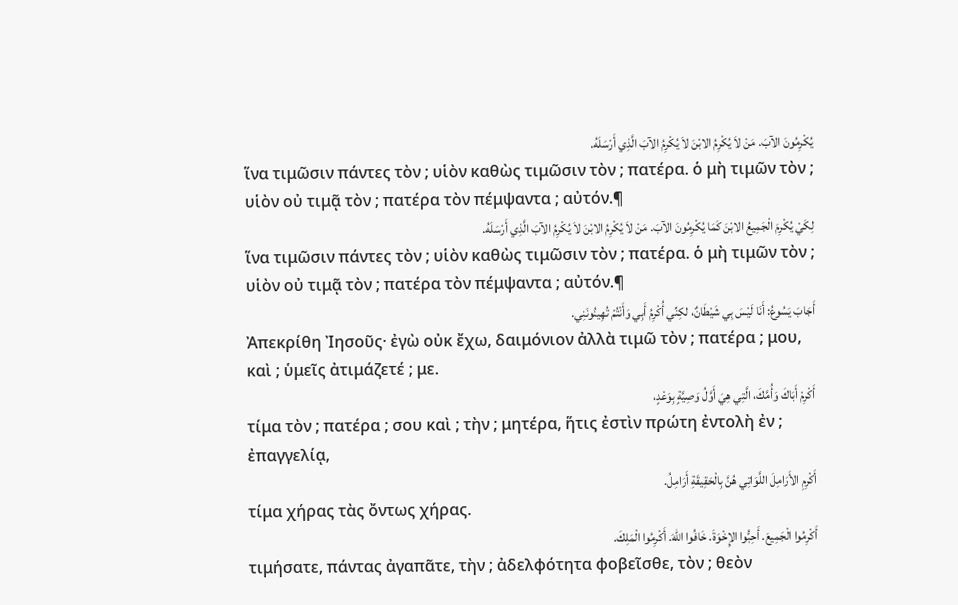يُكْرِمُونَ الآبَ. مَنْ لاَ يُكْرِمُ الابْنَ لاَ يُكْرِمُ الآبَ الَّذِي أَرْسَلَهُ.
ἵνα τιμῶσιν πάντες τὸν ; υἱὸν καθὼς τιμῶσιν τὸν ; πατέρα. ὁ μὴ τιμῶν τὸν ; υἱὸν οὐ τιμᾷ τὸν ; πατέρα τὸν πέμψαντα ; αὐτόν.¶
لِكَيْ يُكْرِمَ الْجَمِيعُ الابْنَ كَمَا يُكْرِمُونَ الآبَ. مَنْ لاَ يُكْرِمُ الابْنَ لاَ يُكْرِمُ الآبَ الَّذِي أَرْسَلَهُ.
ἵνα τιμῶσιν πάντες τὸν ; υἱὸν καθὼς τιμῶσιν τὸν ; πατέρα. ὁ μὴ τιμῶν τὸν ; υἱὸν οὐ τιμᾷ τὸν ; πατέρα τὸν πέμψαντα ; αὐτόν.¶
أَجَابَ يَسُوعُ: أَنَا لَيْسَ بِي شَيْطَانٌ، لكِنِّي أُكْرِمُ أَبِي وَأَنْتُمْ تُهِينُونَنِي.
Ἀπεκρίθη Ἰησοῦς· ἐγὼ οὐκ ἔχω, δαιμόνιον ἀλλὰ τιμῶ τὸν ; πατέρα ; μου, καὶ ; ὑμεῖς ἀτιμάζετέ ; με.
أَكْرِمْ أَبَاكَ وَأُمَّكَ، الَّتِي هِيَ أَوَّلُ وَصِيَّةٍ بِوَعْدٍ،
τίμα τὸν ; πατέρα ; σου καὶ ; τὴν ; μητέρα, ἥτις ἐστὶν πρώτη ἐντολὴ ἐν ; ἐπαγγελίᾳ,
أَكْرِمِ الأَرَامِلَ اللَّوَاتِي هُنَّ بِالْحَقِيقَةِ أَرَامِلُ.
τίμα χήρας τὰς ὄντως χήρας.
أَكْرِمُوا الْجَمِيعَ. أَحِبُّوا الإِخْوَةَ. خَافُوا اللهَ. أَكْرِمُوا الْمَلِكَ.
τιμήσατε, πάντας ἀγαπᾶτε, τὴν ; ἀδελφότητα φοβεῖσθε, τὸν ; θεὸν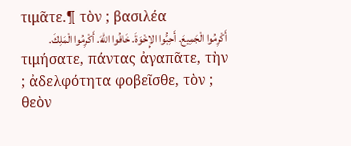τιμᾶτε.¶ τὸν ; βασιλέα
أَكْرِمُوا الْجَمِيعَ. أَحِبُّوا الإِخْوَةَ. خَافُوا اللهَ. أَكْرِمُوا الْمَلِكَ.
τιμήσατε, πάντας ἀγαπᾶτε, τὴν ; ἀδελφότητα φοβεῖσθε, τὸν ; θεὸν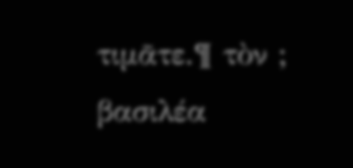τιμᾶτε.¶ τὸν ; βασιλέα